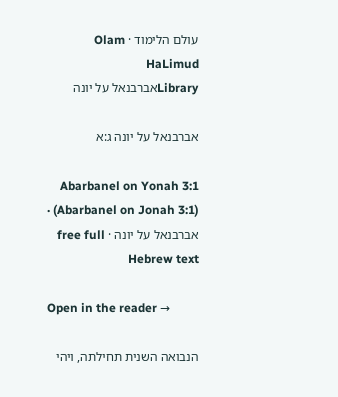עולם הלימוד · Olam HaLimud
Libraryאברבנאל על יונה

אברבנאל על יונה ג:א

Abarbanel on Yonah 3:1 (Abarbanel on Jonah 3:1) · אברבנאל על יונה · free full Hebrew text

Open in the reader →

הנבואה השנית תחילתה, ויהי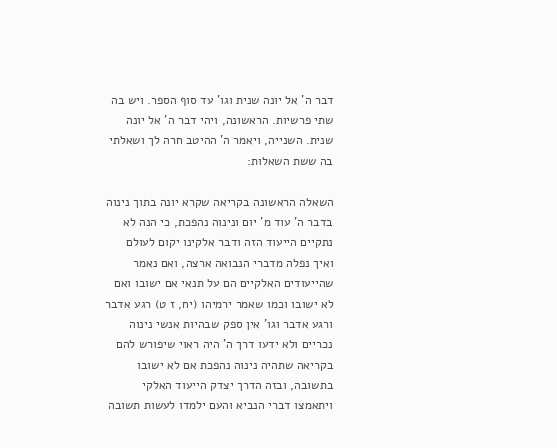דבר ה' אל יונה שנית וגו' עד סוף הספר. ויש בה שתי פרשיות. הראשונה, ויהי דבר ה' אל יונה שנית. השנייה, ויאמר ה' ההיטב חרה לך ושאלתי בה ששת השאלות:

השאלה הראשונה בקריאה שקרא יונה בתוך נינוה בדבר ה' עוד מ' יום ונינוה נהפכת, כי הנה לא נתקיים הייעוד הזה ודבר אלקינו יקום לעולם ואיך נפלה מדברי הנבואה ארצה, ואם נאמר שהייעודים האלקיים הם על תנאי אם ישובו ואם לא ישובו וכמו שאמר ירמיהו (יח, ז ט) רגע אדבר ורגע אדבר וגו' אין ספק שבהיות אנשי נינוה נכריים ולא ידעו דרך ה' היה ראוי שיפורש להם בקריאה שתהיה נינוה נהפכת אם לא ישובו בתשובה, ובזה הדרך יצדק הייעוד האלקי ויתאמצו דברי הנביא והעם ילמדו לעשות תשובה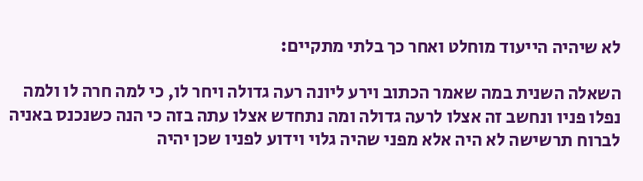לא שיהיה הייעוד מוחלט ואחר כך בלתי מתקיים:

השאלה השנית במה שאמר הכתוב וירע ליונה רעה גדולה ויחר לו, כי למה חרה לו ולמה נפלו פניו ונחשב זה אצלו לרעה גדולה ומה נתחדש אצלו עתה בזה כי הנה כשנכנס באניה לברוח תרשישה לא היה אלא מפני שהיה גלוי וידוע לפניו שכן יהיה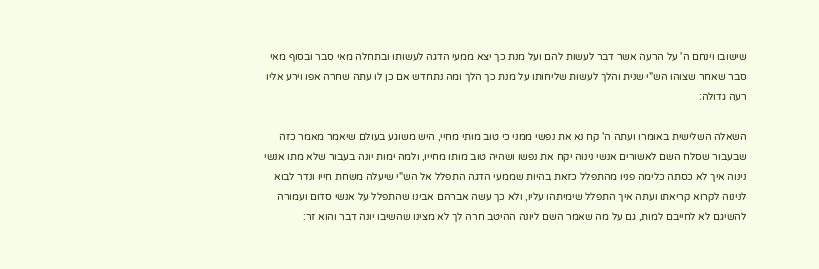שישובו וינחם ה' על הרעה אשר דבר לעשות להם ועל מנת כך יצא ממעי הדגה לעשותו ובתחלה מאי סבר ובסוף מאי סבר שאחר שצוהו הש"י שנית והלך לעשות שליחותו על מנת כך הלך ומה נתחדש אם כן לו עתה שחרה אפו וירע אליו רעה גדולה:

השאלה השלישית באומרו ועתה ה' קח נא את נפשי ממני כי טוב מותי מחיי, היש משוגע בעולם שיאמר מאמר כזה שבעבור שסלח השם לאשורים אנשי נינוה יקח את נפשו ושהיה טוב מותו מחייו, ולמה ימות יונה בעבור שלא מתו אנשי נינוה איך לא כסתה כלימה פניו מהתפלל כזאת בהיות שממעי הדגה התפלל אל הש"י שיעלה משחת חייו ונדר לבוא לנינוה לקרוא קריאתו ועתה איך התפלל שימיתהו עליו, ולא כך עשה אברהם אבינו שהתפלל על אנשי סדום ועמורה להשיגם לא לחייבם למות, גם על מה שאמר השם ליונה ההיטב חרה לך לא מצינו שהשיבו יונה דבר והוא זר: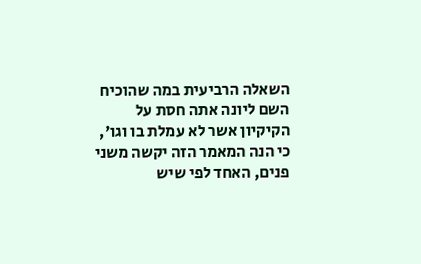השאלה הרביעית במה שהוכיח השם ליונה אתה חסת על הקיקיון אשר לא עמלת בו וגו', כי הנה המאמר הזה יקשה משני פנים, האחד לפי שיש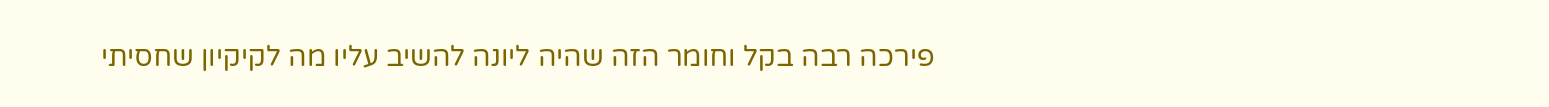פירכה רבה בקל וחומר הזה שהיה ליונה להשיב עליו מה לקיקיון שחסיתי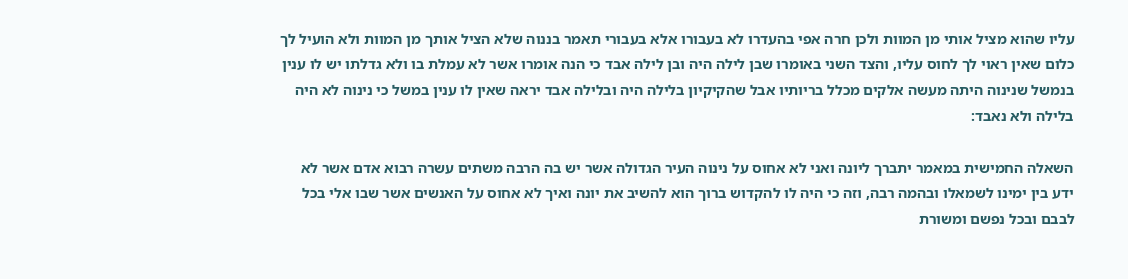עליו שהוא מציל אותי מן המוות ולכן חרה אפי בהעדרו לא בעבורו אלא בעבורי תאמר בננוה שלא הציל אותך מן המוות ולא הועיל לך כלום שאין ראוי לך לחוס עליו, והצד השני באומרו שבן לילה היה ובן לילה אבד כי הנה אומרו אשר לא עמלת בו ולא גדלתו יש לו ענין בנמשל שנינוה היתה מעשה אלקים מכלל בריותיו אבל שהקיקיון בלילה היה ובלילה אבד יראה שאין לו ענין במשל כי נינוה לא היה בלילה ולא נאבד:

השאלה החמישית במאמר יתברך ליונה ואני לא אחוס על נינוה העיר הגדולה אשר יש בה הרבה משתים עשרה רבוא אדם אשר לא ידע בין ימינו לשמאלו ובהמה רבה, וזה כי היה לו להקדוש ברוך הוא להשיב את יונה ואיך לא אחוס על האנשים אשר שבו אלי בכל לבבם ובכל נפשם ומשורת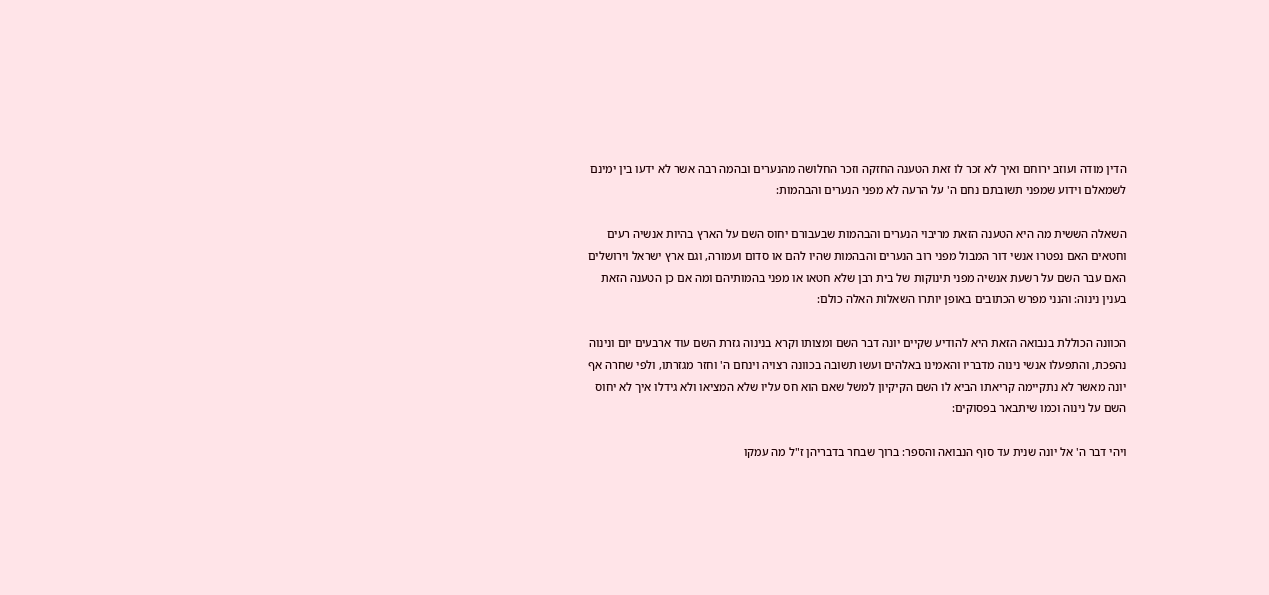הדין מודה ועוזב ירוחם ואיך לא זכר לו זאת הטענה החזקה וזכר החלושה מהנערים ובהמה רבה אשר לא ידעו בין ימינם לשמאלם וידוע שמפני תשובתם נחם ה' על הרעה לא מפני הנערים והבהמות:

השאלה הששית מה היא הטענה הזאת מריבוי הנערים והבהמות שבעבורם יחוס השם על הארץ בהיות אנשיה רעים וחטאים האם נפטרו אנשי דור המבול מפני רוב הנערים והבהמות שהיו להם או סדום ועמורה, וגם ארץ ישראל וירושלים האם עבר השם על רשעת אנשיה מפני תינוקות של בית רבן שלא חטאו או מפני בהמותיהם ומה אם כן הטענה הזאת בענין נינוה: והנני מפרש הכתובים באופן יותרו השאלות האלה כולם:

הכוונה הכוללת בנבואה הזאת היא להודיע שקיים יונה דבר השם ומצותו וקרא בנינוה גזרת השם עוד ארבעים יום ונינוה נהפכת, והתפעלו אנשי נינוה מדבריו והאמינו באלהים ועשו תשובה בכוונה רצויה וינחם ה' וחזר מגזרתו, ולפי שחרה אף יונה מאשר לא נתקיימה קריאתו הביא לו השם הקיקיון למשל שאם הוא חס עליו שלא המציאו ולא גידלו איך לא יחוס השם על נינוה וכמו שיתבאר בפסוקים:

ויהי דבר ה' אל יונה שנית עד סוף הנבואה והספר: ברוך שבחר בדבריהן ז"ל מה עמקו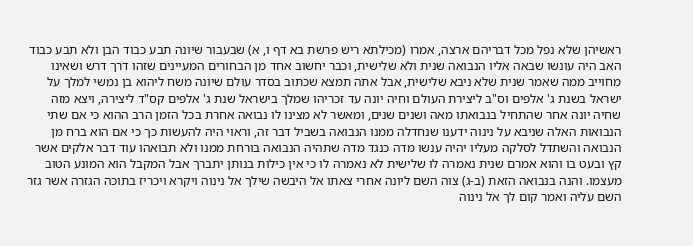ראשיהן שלא נפל מכל דבריהם ארצה, אמרו (מכילתא ריש פרשת בא דף ו, א) שבעבור שיונה תבע כבוד הבן ולא תבע כבוד האב היה עונשו שבאה אליו הנבואה שנית ולא שלישית, וכבר יחשוב אחד מן הבחורים המעיינים שזהו דרך דרש ושאינו מחוייב ממה שאמר שנית שלא ניבא שלישית, אבל אתה תמצא שכתוב בסדר עולם שיונה משח ליהוא בן נמשי למלך על ישראל בשנת ג' אלפים וס"ב ליצירת העולם וחיה יונה עד זכריהו שמלך בישראל שנת ג' אלפים קס"ד ליצירה, ויצא מזה שחיה יונה אחר שהתחיל בנבואתו מאה ושנים שנים, ומאשר לא מצינו לו נבואה אחרת בכל הזמן הרב ההוא כי אם שתי הנבואות האלה שניבא על נינוה ידענו שנחדלה ממנו הנבואה בשביל דבר זה, וראוי היה להעשות כך כי אם הוא ברח מן הנבואה והשתדל לסלקה מעליו יהיה ענשו מדה כנגד מדה שתהיה הנבואה בורחת ממנו ולא תבואהו עוד דבר אלקים אשר קץ ובעט בו והוא אמרם שנית נאמרה לו שלישית לא נאמרה לו כי אין כילות בנותן יתברך אבל המקבל הוא המונע הטוב מעצמו. והנה בנבואה הזאת (ב-ג) צוה השם ליונה אחרי צאתו אל היבשה שילך אל נינוה ויקרא ויכריז בתוכה הגזרה אשר גזר השם עליה ואמר קום לך אל נינוה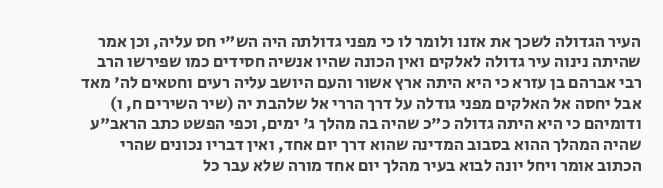העיר הגדולה לשכך את אזנו ולומר לו כי מפני גדולתה היה הש"י חס עליה, וכן אמר שהיתה נינוה עיר גדולה לאלקים ואין הכונה שהיו אנשיה חסידים כמו שפירשו הרב רבי אברהם בן עזרא כי היא היתה ארץ אשור והעם היושב עליה רעים וחטאים לה' מאד אבל יחסה אל האלקים מפני גודלה על דרך הררי אל שלהבת יה (שיר השירים ח, ו) ודומיהם כי היא היתה גדולה כ"כ שהיה בה מהלך ג' ימים, וכפי הפשט כתב הראב"ע שהיה המהלך ההוא בסבוב המדינה שהוא דרך יום אחד, ואין דבריו נכונים שהרי הכתוב אומר ויחל יונה לבוא בעיר מהלך יום אחד מורה שלא עבר כל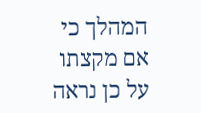המהלך כי אם מקצתו על כן נראה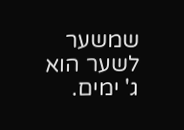שמשער לשער הוא ג' ימים.